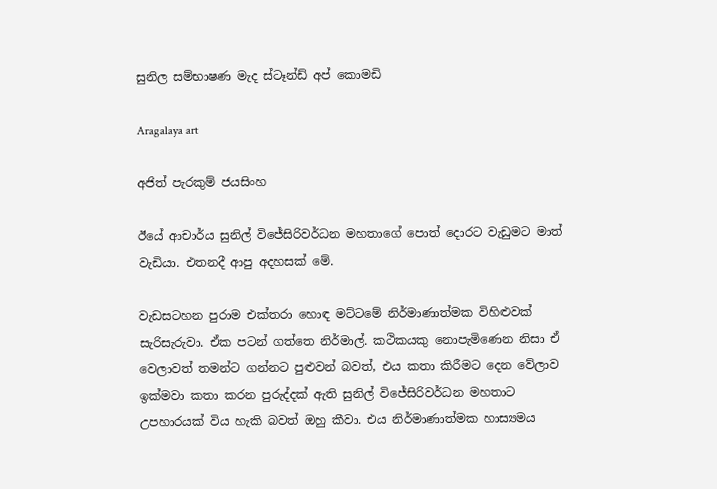සුනිල සම්භාෂණ මැද ස්ටෑන්ඩ් අප් කොමඩි

Aragalaya art

අජිත් පැරකුම් ජයසිංහ

ඊයේ ආචාර්ය සුනිල් විජේසිරිවර්ධන මහතාගේ පොත් දොරට වැඩුමට මාත් වැඩියා. එතනදී ආපු අදහසක් මේ.

වැඩසටහන පුරාම එක්තරා හොඳ මට්ටමේ නිර්මාණාත්මක විහිළුවක් සැරිසැරුවා. ඒක පටන් ගත්තෙ නිර්මාල්. කථිකයකු නොපැමිණෙන නිසා ඒ වෙලාවත් තමන්ට ගන්නට පුළුවන් බවත්, එය කතා කිරීමට දෙන වේලාව ඉක්මවා කතා කරන පුරුද්දක් ඇති සුනිල් විජේසිරිවර්ධන මහතාට උපහාරයක් විය හැකි බවත් ඔහු කීවා. එය නිර්මාණාත්මක හාස්‍යමය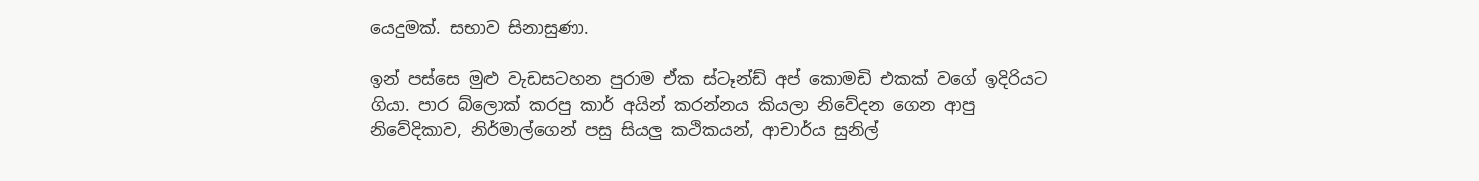යෙදුමක්. සභාව සිනාසුණා.

ඉන් පස්සෙ මුළු වැඩසටහන පුරාම ඒක ස්ටෑන්ඩ් අප් කොමඩි එකක් වගේ ඉදිරියට ගියා. පාර බ්ලොක් කරපු කාර් අයින් කරන්නය කියලා නිවේදන ගෙන ආපු නිවේදිකාව, නිර්මාල්ගෙන් පසු සියලු කථිකයන්, ආචාර්ය සුනිල්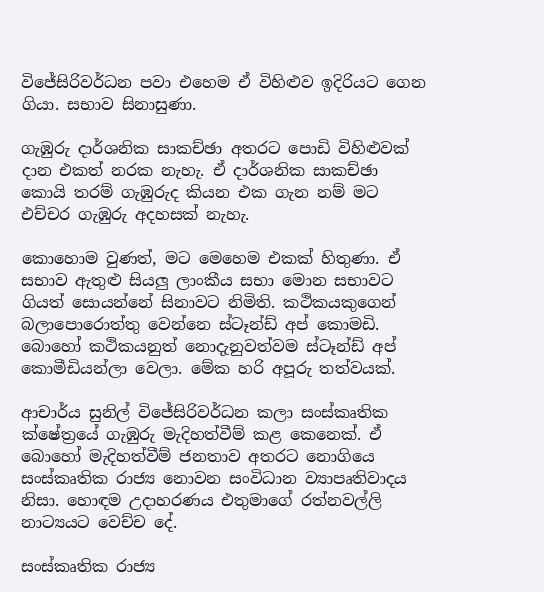විජේසිරිවර්ධන පවා එහෙම ඒ විහිළුව ඉදිරියට ගෙන ගියා. සභාව සිනාසුණා.

ගැඹුරු දාර්ශනික සාකච්ඡා අතරට පොඩි විහිළුවක් දාන එකත් නරක නැහැ. ඒ දාර්ශනික සාකච්ඡා කොයි තරම් ගැඹුරුද කියන එක ගැන නම් මට එච්චර ගැඹුරු අදහසක් නැහැ.

කොහොම වුණත්, මට මෙහෙම එකක් හිතුණා. ඒ සභාව ඇතුළු සියලු ලාංකීය සභා මොන සභාවට ගියත් සොයන්නේ සිනාවට නිමිති. කථිකයකුගෙන් බලාපොරොත්තු වෙන්නෙ ස්ටෑන්ඩ් අප් කොමඩි. බොහෝ කථිකයනුත් නොදැනුවත්වම ස්ටෑන්ඩ් අප් කොමීඩියන්ලා වෙලා. මේක හරි අපූරු තත්වයක්.

ආචාර්ය සුනිල් විජේසිරිවර්ධන කලා සංස්කෘතික ක්ෂේත්‍රයේ ගැඹුරු මැදිහත්වීම් කළ කෙනෙක්. ඒ බොහෝ මැදිහත්වීම් ජනතාව අතරට නොගියෙ සංස්කෘතික රාජ්‍ය නොවන සංවිධාන ව්‍යාපෘතිවාදය නිසා. හොඳම උදාහරණය එතුමාගේ රත්නවල්ලි නාට්‍යයට වෙච්ච දේ.

සංස්කෘතික රාජ්‍ය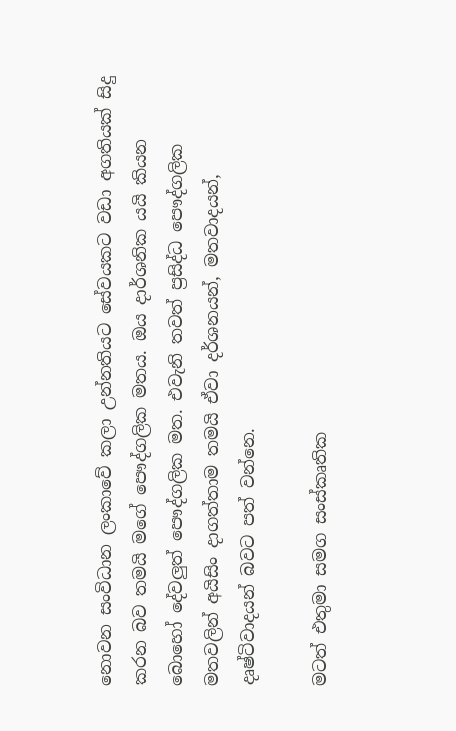නොවන සංවිධාන ලංකාවේ කලා උන්නතියට සේවයකට වඩා අගතියක් සිදු කරන බව තමයි මගේ පෞද්ගලික මතය. ඔය දාර්ශනික යයි කියන බොහෝ දේවලුත් පෞද්ගලික මත. එවැනි තවත් ප්‍රසිද්ධ පෞද්ගලික මතවලින් අයිසිං දාගත්තාම තමයි ඒවා දර්ශනයන්, මතවාදයන්, දෘෂ්ටිවාදයන් බවට පත් වන්නෙ.

මටත් එතුමා සමග සංස්කෘතික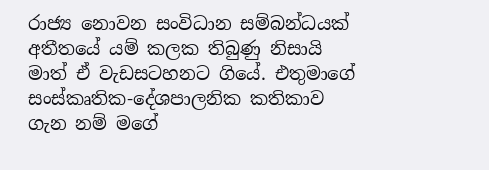රාජ්‍ය නොවන සංවිධාන සම්බන්ධයක් අතීතයේ යම් කලක තිබුණු නිසායි මාත් ඒ වැඩසටහනට ගියේ. එතුමාගේ සංස්කෘතික-දේශපාලනික කතිකාව ගැන නම් මගේ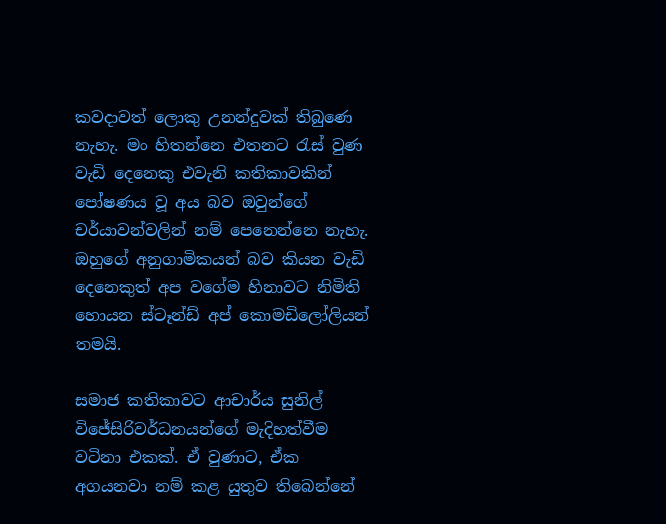කවදාවත් ලොකු උනන්දුවක් තිබුණෙ නැහැ. මං හිතන්නෙ එතනට රැස් වුණ වැඩි දෙනෙකු එවැනි කතිකාවකින් පෝෂණය වූ අය බව ඔවුන්ගේ චර්යාවන්වලින් නම් පෙනෙන්නෙ නැහැ. ඔහුගේ අනුගාමිකයන් බව කියන වැඩි දෙනෙකුත් අප වගේම හිනාවට නිමිති හොයන ස්ටෑන්ඩ් අප් කොමඩිලෝලියන් තමයි.

සමාජ කතිකාවට ආචාර්ය සුනිල් විජේසිරිවර්ධනයන්ගේ මැදිහත්වීම වටිනා එකක්. ඒ වුණාට, ඒක අගයනවා නම් කළ යුතුව තිබෙන්නේ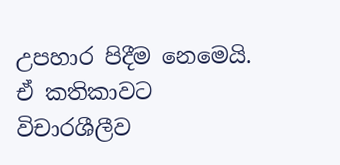උපහාර පිදීම නෙමෙයි. ඒ කතිකාවට විචාරශීලීව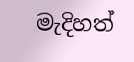මැදිහත්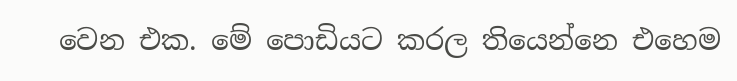වෙන එක. මේ පොඩියට කරල තියෙන්නෙ එහෙම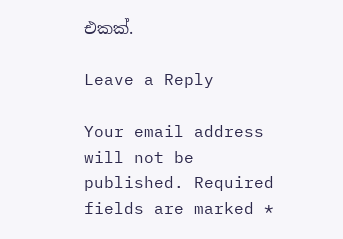එකක්.

Leave a Reply

Your email address will not be published. Required fields are marked *